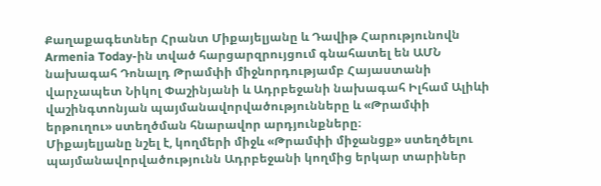Քաղաքագետներ Հրանտ Միքայելյանը և Դավիթ Հարությունովն Armenia Today-ին տված հարցարզրույցում գնահատել են ԱՄՆ նախագահ Դոնալդ Թրամփի միջնորդությամբ Հայաստանի վարչապետ Նիկոլ Փաշինյանի և Ադրբեջանի նախագահ Իլհամ Ալիևի վաշինգտոնյան պայմանավորվածությունները և «Թրամփի երթուղու» ստեղծման հնարավոր արդյունքները։
Միքայելյանը նշել է, կողմերի միջև «Թրամփի միջանցք» ստեղծելու պայմանավորվածությունն Ադրբեջանի կողմից երկար տարիներ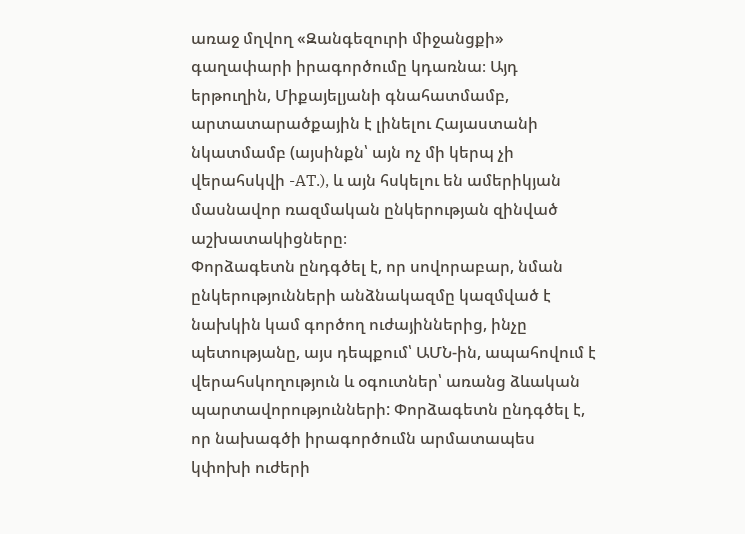առաջ մղվող «Զանգեզուրի միջանցքի» գաղափարի իրագործումը կդառնա։ Այդ երթուղին, Միքայելյանի գնահատմամբ, արտատարածքային է լինելու Հայաստանի նկատմամբ (այսինքն՝ այն ոչ մի կերպ չի վերահսկվի -AT.), և այն հսկելու են ամերիկյան մասնավոր ռազմական ընկերության զինված աշխատակիցները։
Փորձագետն ընդգծել է, որ սովորաբար, նման ընկերությունների անձնակազմը կազմված է նախկին կամ գործող ուժայիններից, ինչը պետությանը, այս դեպքում՝ ԱՄՆ-ին, ապահովում է վերահսկողություն և օգուտներ՝ առանց ձևական պարտավորությունների: Փորձագետն ընդգծել է, որ նախագծի իրագործումն արմատապես կփոխի ուժերի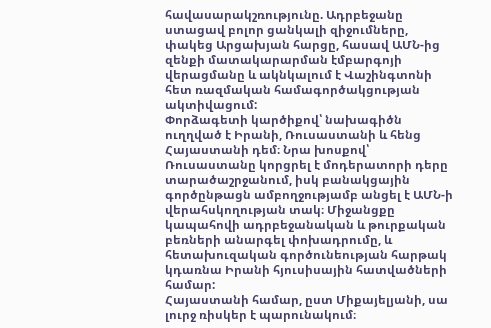հավասարակշռությունը. Ադրբեջանը ստացավ բոլոր ցանկալի զիջումները, փակեց Արցախյան հարցը, հասավ ԱՄՆ-ից զենքի մատակարարման էմբարգոյի վերացմանը և ակնկալում է Վաշինգտոնի հետ ռազմական համագործակցության ակտիվացում:
Փորձագետի կարծիքով՝ նախագիծն ուղղված է Իրանի, Ռուսաստանի և հենց Հայաստանի դեմ։ Նրա խոսքով՝ Ռուսաստանը կորցրել է մոդերատորի դերը տարածաշրջանում, իսկ բանակցային գործընթացն ամբողջությամբ անցել է ԱՄՆ-ի վերահսկողության տակ։ Միջանցքը կապահովի ադրբեջանական և թուրքական բեռների անարգել փոխադրումը, և հետախուզական գործունեության հարթակ կդառնա Իրանի հյուսիսային հատվածների համար:
Հայաստանի համար, ըստ Միքայելյանի, սա լուրջ ռիսկեր է պարունակում։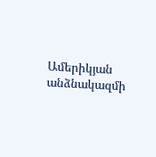Ամերիկյան անձնակազմի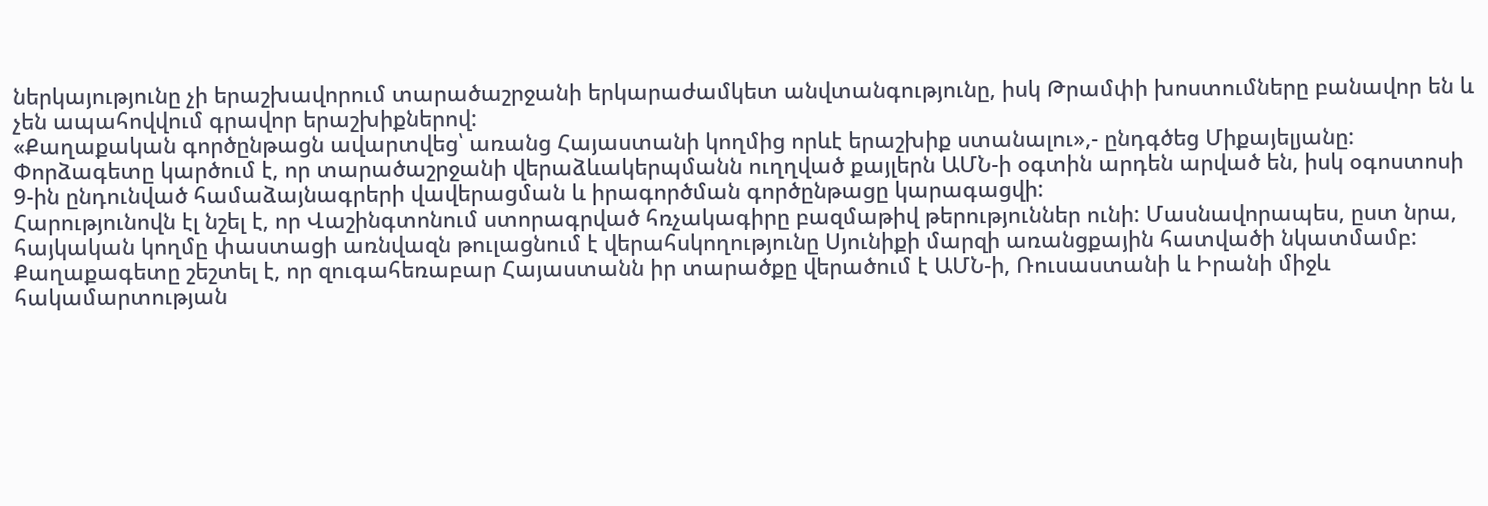ներկայությունը չի երաշխավորում տարածաշրջանի երկարաժամկետ անվտանգությունը, իսկ Թրամփի խոստումները բանավոր են և չեն ապահովվում գրավոր երաշխիքներով:
«Քաղաքական գործընթացն ավարտվեց՝ առանց Հայաստանի կողմից որևէ երաշխիք ստանալու»,- ընդգծեց Միքայելյանը:
Փորձագետը կարծում է, որ տարածաշրջանի վերաձևակերպմանն ուղղված քայլերն ԱՄՆ-ի օգտին արդեն արված են, իսկ օգոստոսի 9-ին ընդունված համաձայնագրերի վավերացման և իրագործման գործընթացը կարագացվի:
Հարությունովն էլ նշել է, որ Վաշինգտոնում ստորագրված հռչակագիրը բազմաթիվ թերություններ ունի: Մասնավորապես, ըստ նրա, հայկական կողմը փաստացի առնվազն թուլացնում է վերահսկողությունը Սյունիքի մարզի առանցքային հատվածի նկատմամբ: Քաղաքագետը շեշտել է, որ զուգահեռաբար Հայաստանն իր տարածքը վերածում է ԱՄՆ-ի, Ռուսաստանի և Իրանի միջև հակամարտության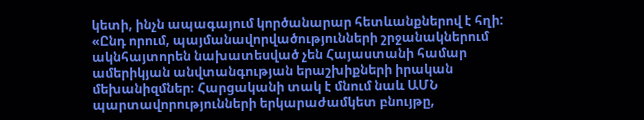կետի, ինչն ապագայում կործանարար հետևանքներով է հղի:
«Ընդ որում, պայմանավորվածությունների շրջանակներում ակնհայտորեն նախատեսված չեն Հայաստանի համար ամերիկյան անվտանգության երաշխիքների իրական մեխանիզմներ։ Հարցականի տակ է մնում նաև ԱՄՆ պարտավորությունների երկարաժամկետ բնույթը,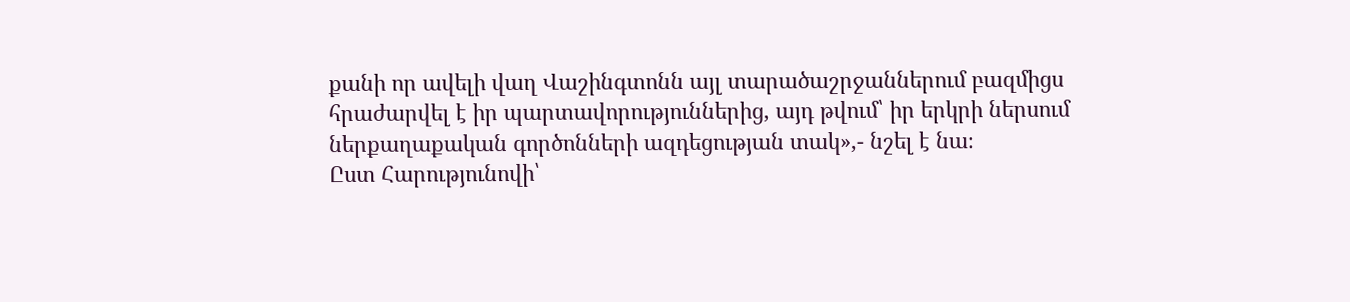քանի որ ավելի վաղ Վաշինգտոնն այլ տարածաշրջաններում բազմիցս հրաժարվել է իր պարտավորություններից, այդ թվում՝ իր երկրի ներսում ներքաղաքական գործոնների ազդեցության տակ»,- նշել է նա։
Ըստ Հարությունովի՝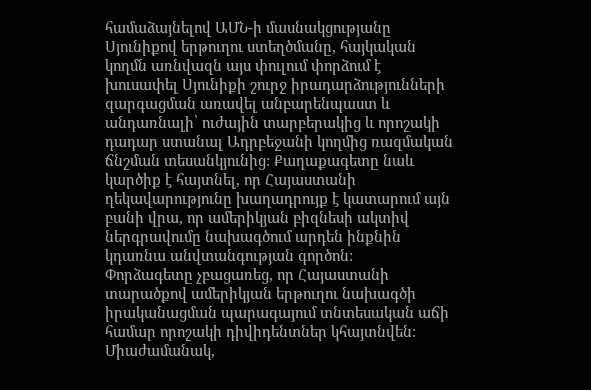համաձայնելով ԱՄՆ-ի մասնակցությանը Սյունիքով երթուղու ստեղծմանը, հայկական կողմն առնվազն այս փուլում փորձում է խուսափել Սյունիքի շուրջ իրադարձությունների զարգացման առավել անբարենպաստ և անդառնալի՝ ուժային տարբերակից և որոշակի դադար ստանալ Ադրբեջանի կողմից ռազմական ճնշման տեսանկյունից: Քաղաքագետը նաև կարծիք է հայտնել, որ Հայաստանի ղեկավարությունը խաղադրույք է կատարում այն բանի վրա, որ ամերիկյան բիզնեսի ակտիվ ներգրավումը նախագծում արդեն ինքնին կդառնա անվտանգության գործոն:
Փորձագետը չբացառեց, որ Հայաստանի տարածքով ամերիկյան երթուղու նախագծի իրականացման պարագայում տնտեսական աճի համար որոշակի դիվիդենտներ կհայտնվեն։ Միաժամանակ,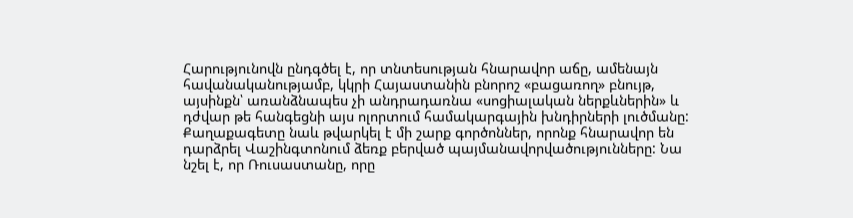Հարությունովն ընդգծել է, որ տնտեսության հնարավոր աճը, ամենայն հավանականությամբ, կկրի Հայաստանին բնորոշ «բացառող» բնույթ, այսինքն՝ առանձնապես չի անդրադառնա «սոցիալական ներքևներին» և դժվար թե հանգեցնի այս ոլորտում համակարգային խնդիրների լուծմանը:
Քաղաքագետը նաև թվարկել է մի շարք գործոններ, որոնք հնարավոր են դարձրել Վաշինգտոնում ձեռք բերված պայմանավորվածությունները: Նա նշել է, որ Ռուսաստանը, որը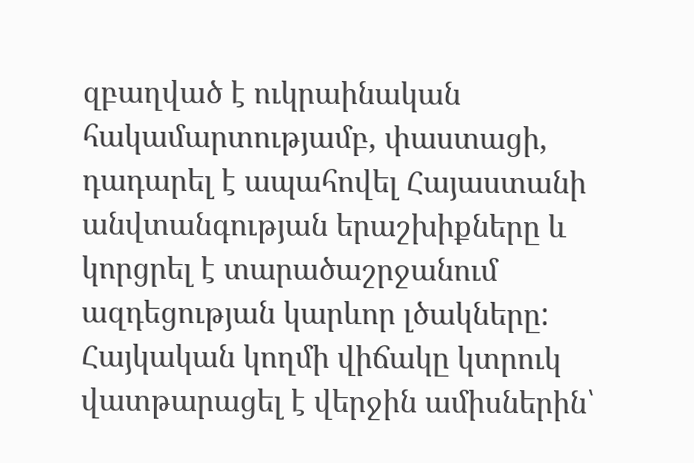զբաղված է ուկրաինական հակամարտությամբ, փաստացի, դադարել է ապահովել Հայաստանի անվտանգության երաշխիքները և կորցրել է տարածաշրջանում ազդեցության կարևոր լծակները: Հայկական կողմի վիճակը կտրուկ վատթարացել է վերջին ամիսներին՝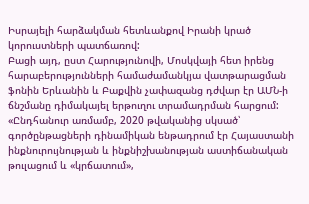Իսրայելի հարձակման հետևանքով Իրանի կրած կորուստների պատճառով:
Բացի այդ, ըստ Հարությունովի, Մոսկվայի հետ իրենց հարաբերությունների համաժամանկյա վատթարացման ֆոնին Երևանին և Բաքվին չափազանց դժվար էր ԱՄՆ-ի ճնշմանը դիմակայել երթուղու տրամադրման հարցում:
«Ընդհանուր առմամբ, 2020 թվականից սկսած՝ գործընթացների դինամիկան ենթադրում էր Հայաստանի ինքնուրույնության և ինքնիշխանության աստիճանական թուլացում և «կրճատում»,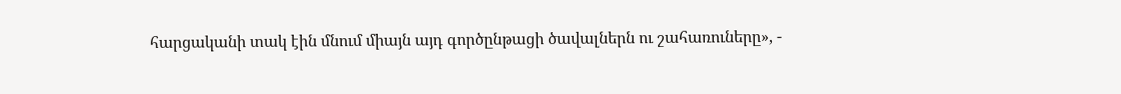հարցականի տակ էին մնում միայն այդ գործընթացի ծավալներն ու շահառուները», -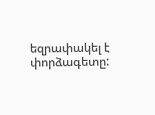եզրափակել է փորձագետը: